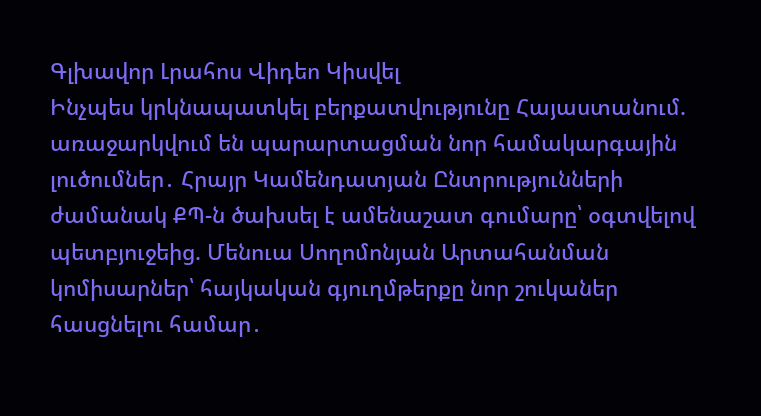Գլխավոր Լրահոս Վիդեո Կիսվել
Ինչպես կրկնապատկել բերքատվությունը Հայաստանում. առաջարկվում են պարարտացման նոր համակարգային լուծումներ․ Հրայր Կամենդատյան Ընտրությունների ժամանակ ՔՊ-ն ծախսել է ամենաշատ գումարը՝ օգտվելով պետբյուջեից. Մենուա Սողոմոնյան Արտահանման կոմիսարներ՝ հայկական գյուղմթերքը նոր շուկաներ հասցնելու համար․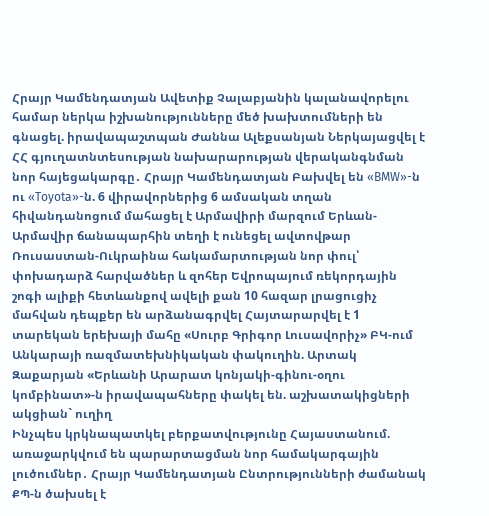Հրայր Կամենդատյան Ավետիք Չալաբյանին կալանավորելու համար ներկա իշխանությունները մեծ խախտումների են գնացել. իրավապաշտպան Ժաննա Ալեքսանյան Ներկայացվել է ՀՀ գյուղատնտեսության նախարարության վերականգնման նոր հայեցակարգը․ Հրայր Կամենդատյան Բախվել են «BMW»-ն ու «Toyota»-ն. 6 վիրավորներից 6 ամսական տղան հիվանդանոցում մահացել է Արմավիրի մարզում Երևան-Արմավիր ճանապարհին տեղի է ունեցել ավտովթար Ռուսաստան-Ուկրաինա հակամարտության նոր փուլ՝ փոխադարձ հարվածներ և զոհեր Եվրոպայում ռեկորդային շոգի ալիքի հետևանքով ավելի քան 10 հազար լրացուցիչ մահվան դեպքեր են արձանագրվել Հայտարարվել է 1 տարեկան երեխայի մահը «Սուրբ Գրիգոր Լուսավորիչ» ԲԿ-ում Անկարայի ռազմատեխնիկական փակուղին. Արտակ Զաքարյան «Երևանի Արարատ կոնյակի-գինու-օղու կոմբինատ»-ն իրավապահները փակել են. աշխատակիցների ակցիան` ուղիղ
Ինչպես կրկնապատկել բերքատվությունը Հայաստանում. առաջարկվում են պարարտացման նոր համակարգային լուծումներ․ Հրայր Կամենդատյան Ընտրությունների ժամանակ ՔՊ-ն ծախսել է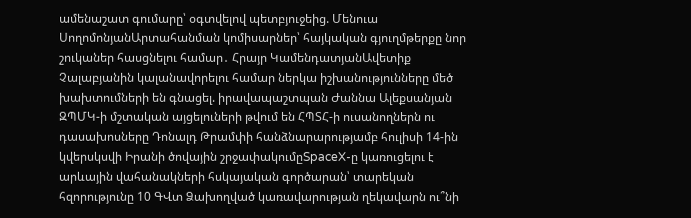ամենաշատ գումարը՝ օգտվելով պետբյուջեից. Մենուա ՍողոմոնյանԱրտահանման կոմիսարներ՝ հայկական գյուղմթերքը նոր շուկաներ հասցնելու համար․ Հրայր ԿամենդատյանԱվետիք Չալաբյանին կալանավորելու համար ներկա իշխանությունները մեծ խախտումների են գնացել. իրավապաշտպան Ժաննա Ալեքսանյան ԶՊՄԿ-ի մշտական այցելուների թվում են ՀՊՏՀ-ի ուսանողներն ու դասախոսները Դոնալդ Թրամփի հանձնարարությամբ հուլիսի 14-ին կվերսկսվի Իրանի ծովային շրջափակումըSpaceX-ը կառուցելու է արևային վահանակների հսկայական գործարան՝ տարեկան հզորությունը 10 ԳՎտ Ձախողված կառավարության ղեկավարն ու՞նի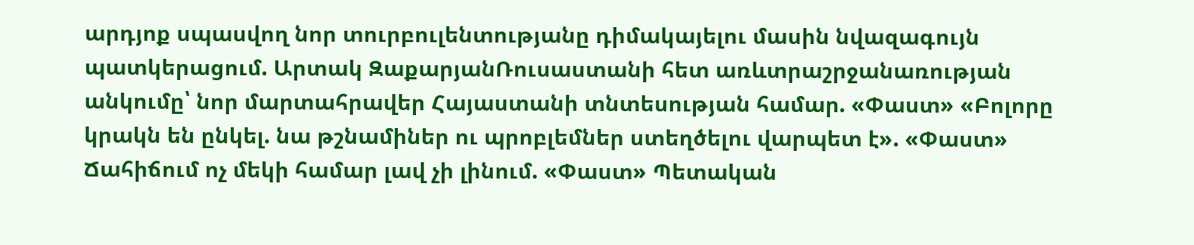արդյոք սպասվող նոր տուրբուլենտությանը դիմակայելու մասին նվազագույն պատկերացում. Արտակ ԶաքարյանՌուսաստանի հետ առևտրաշրջանառության անկումը՝ նոր մարտահրավեր Հայաստանի տնտեսության համար. «Փաստ» «Բոլորը կրակն են ընկել. նա թշնամիներ ու պրոբլեմներ ստեղծելու վարպետ է». «Փաստ» Ճահիճում ոչ մեկի համար լավ չի լինում. «Փաստ» Պետական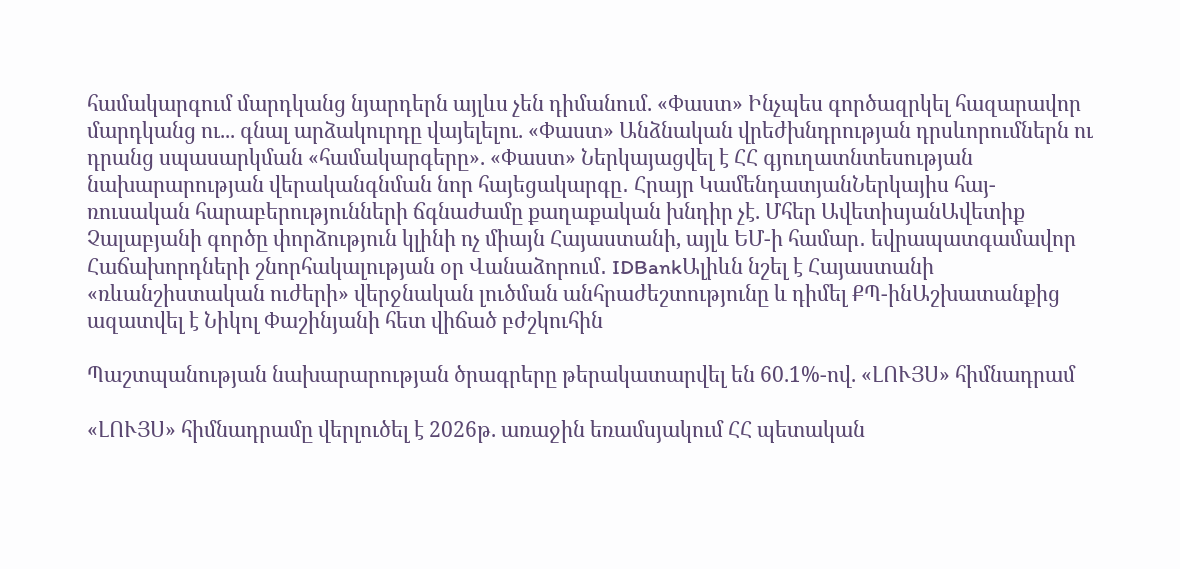համակարգում մարդկանց նյարդերն այլևս չեն դիմանում. «Փաստ» Ինչպես գործազրկել հազարավոր մարդկանց ու... գնալ արձակուրդը վայելելու. «Փաստ» Անձնական վրեժխնդրության դրսևորումներն ու դրանց սպասարկման «համակարգերը». «Փաստ» Ներկայացվել է ՀՀ գյուղատնտեսության նախարարության վերականգնման նոր հայեցակարգը․ Հրայր ԿամենդատյանՆերկայիս հայ-ռուսական հարաբերությունների ճգնաժամը քաղաքական խնդիր չէ. Մհեր ԱվետիսյանԱվետիք Չալաբյանի գործը փորձություն կլինի ոչ միայն Հայաստանի, այլև ԵՄ-ի համար․ եվրապատգամավոր Հաճախորդների շնորհակալության օր Վանաձորում․ IDBankԱլիևն նշել է Հայաստանի «ռևանշիստական ուժերի» վերջնական լուծման անհրաժեշտությունը և դիմել ՔՊ-ինԱշխատանքից ազատվել է Նիկոլ Փաշինյանի հետ վիճած բժշկուհին

Պաշտպանության նախարարության ծրագրերը թերակատարվել են 60.1%-ով. «ԼՈՒՅՍ» հիմնադրամ

«ԼՈՒՅՍ» հիմնադրամը վերլուծել է 2026թ. առաջին եռամսյակում ՀՀ պետական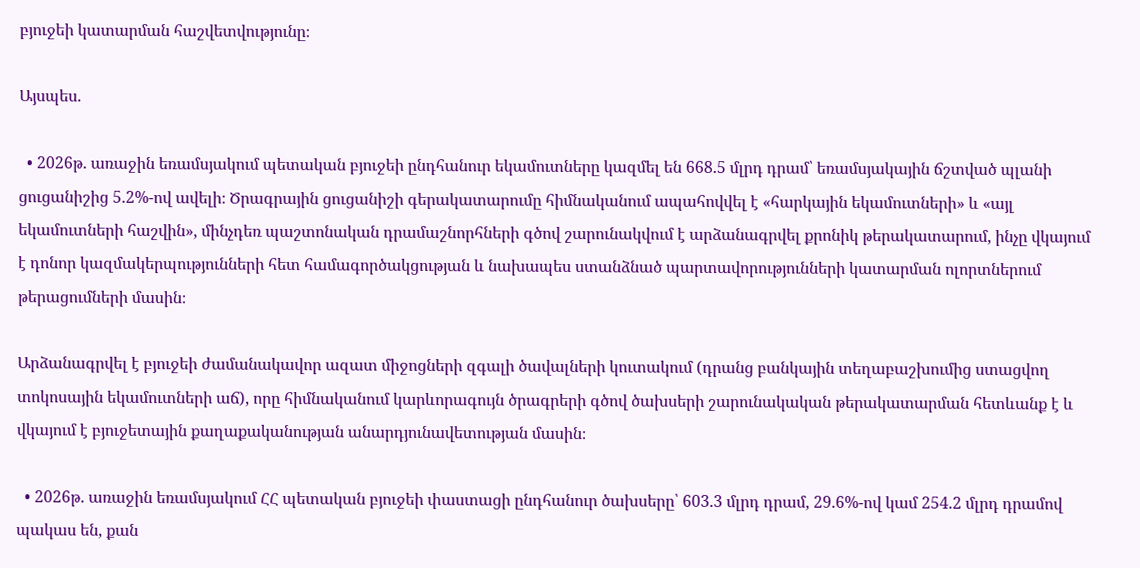բյուջեի կատարման հաշվետվությունը։

Այսպես.

  • 2026թ. առաջին եռամսյակում պետական բյուջեի ընդհանուր եկամուտները կազմել են 668.5 մլրդ դրամ՝ եռամսյակային ճշտված պլանի ցուցանիշից 5.2%-ով ավելի։ Ծրագրային ցուցանիշի գերակատարումը հիմնականում ապահովվել է «հարկային եկամուտների» և «այլ եկամուտների հաշվին», մինչդեռ պաշտոնական դրամաշնորհների գծով շարունակվում է արձանագրվել քրոնիկ թերակատարում, ինչը վկայում է դոնոր կազմակերպությունների հետ համագործակցության և նախապես ստանձնած պարտավորությունների կատարման ոլորտներում թերացումների մասին։

Արձանագրվել է բյուջեի ժամանակավոր ազատ միջոցների զգալի ծավալների կուտակում (դրանց բանկային տեղաբաշխումից ստացվող տոկոսային եկամուտների աճ), որը հիմնականում կարևորագույն ծրագրերի գծով ծախսերի շարունակական թերակատարման հետևանք է և վկայում է բյուջետային քաղաքականության անարդյունավետության մասին։

  • 2026թ. առաջին եռամսյակում ՀՀ պետական բյուջեի փաստացի ընդհանուր ծախսերը՝ 603.3 մլրդ դրամ, 29.6%-ով կամ 254.2 մլրդ դրամով պակաս են, քան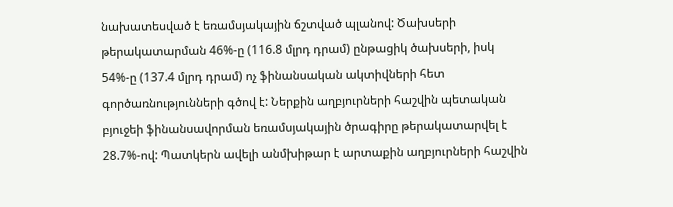նախատեսված է եռամսյակային ճշտված պլանով: Ծախսերի թերակատարման 46%-ը (116.8 մլրդ դրամ) ընթացիկ ծախսերի, իսկ 54%-ը (137.4 մլրդ դրամ) ոչ ֆինանսական ակտիվների հետ գործառնությունների գծով է: Ներքին աղբյուրների հաշվին պետական բյուջեի ֆինանսավորման եռամսյակային ծրագիրը թերակատարվել է 28.7%-ով: Պատկերն ավելի անմխիթար է արտաքին աղբյուրների հաշվին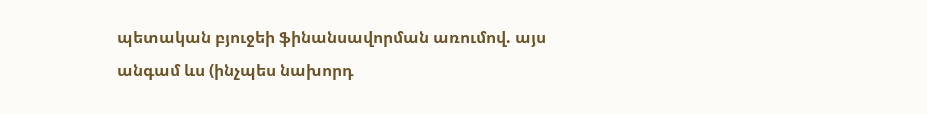պետական բյուջեի ֆինանսավորման առումով. այս անգամ ևս (ինչպես նախորդ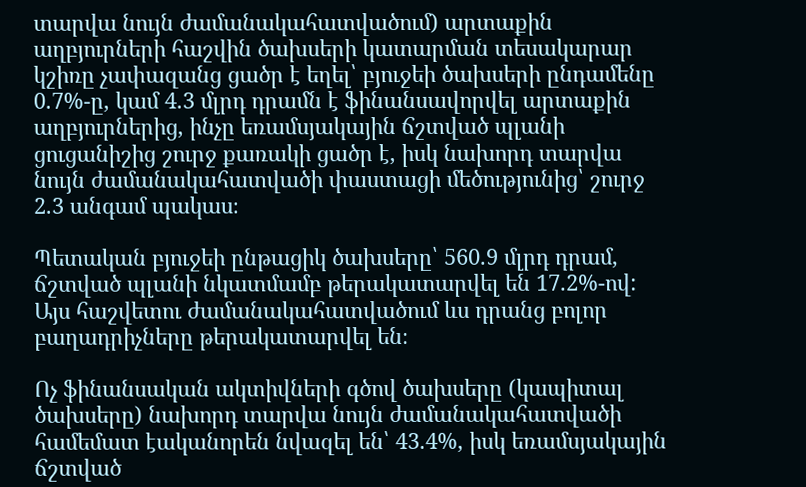տարվա նույն ժամանակահատվածում) արտաքին աղբյուրների հաշվին ծախսերի կատարման տեսակարար կշիռը չափազանց ցածր է եղել՝ բյուջեի ծախսերի ընդամենը 0.7%-ը, կամ 4.3 մլրդ դրամն է ֆինանսավորվել արտաքին աղբյուրներից, ինչը եռամսյակային ճշտված պլանի ցուցանիշից շուրջ քառակի ցածր է, իսկ նախորդ տարվա նույն ժամանակահատվածի փաստացի մեծությունից՝ շուրջ 2.3 անգամ պակաս։

Պետական բյուջեի ընթացիկ ծախսերը՝ 560.9 մլրդ դրամ, ճշտված պլանի նկատմամբ թերակատարվել են 17.2%-ով: Այս հաշվետու ժամանակահատվածում ևս դրանց բոլոր բաղադրիչները թերակատարվել են։

Ոչ ֆինանսական ակտիվների գծով ծախսերը (կապիտալ ծախսերը) նախորդ տարվա նույն ժամանակահատվածի համեմատ էականորեն նվազել են՝ 43.4%, իսկ եռամսյակային ճշտված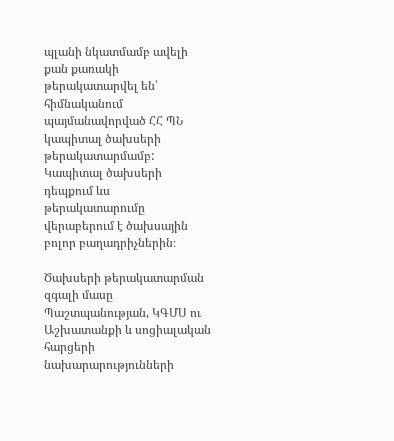պլանի նկատմամբ ավելի քան քառակի թերակատարվել են՝ հիմնականում պայմանավորված ՀՀ ՊՆ կապիտալ ծախսերի թերակատարմամբ: Կապիտալ ծախսերի դեպքում ևս թերակատարումը վերաբերում է ծախսային բոլոր բաղադրիչներին։

Ծախսերի թերակատարման զգալի մասը Պաշտպանության, ԿԳՄՍ ու Աշխատանքի և սոցիալական հարցերի նախարարությունների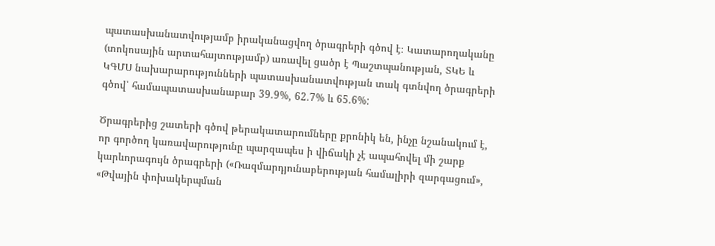պատասխանատվությամբ իրականացվող ծրագրերի գծով է։ Կատարողականը (տոկոսային արտահայտությամբ) առավել ցածր է Պաշտպանության, ՏԿԵ և ԿԳՄՍ նախարարությունների պատասխանատվության տակ գտնվող ծրագրերի գծով՝ համապատասխանաբար 39.9%, 62.7% և 65.6%:

Ծրագրերից շատերի գծով թերակատարումները քրոնիկ են, ինչը նշանակում է, որ գործող կառավարությունը պարզապես ի վիճակի չէ ապահովել մի շարք կարևորագույն ծրագրերի («Ռազմարդյունաբերության համալիրի զարգացում», «Թվային փոխակերպման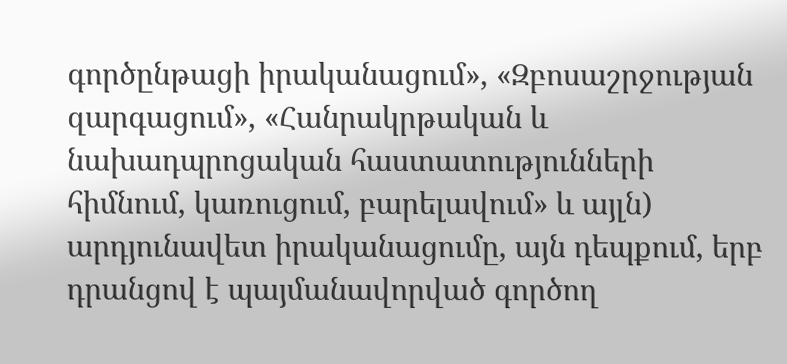գործընթացի իրականացում», «Զբոսաշրջության զարգացում», «Հանրակրթական և նախադպրոցական հաստատությունների հիմնում, կառուցում, բարելավում» և այլն) արդյունավետ իրականացումը, այն դեպքում, երբ դրանցով է պայմանավորված գործող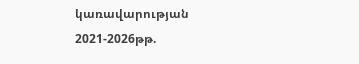կառավարության 2021-2026թթ.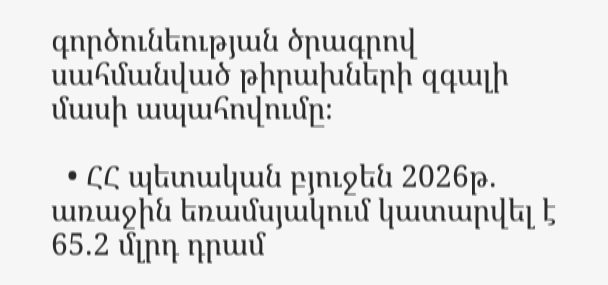գործունեության ծրագրով սահմանված թիրախների զգալի մասի ապահովումը։

  • ՀՀ պետական բյուջեն 2026թ. առաջին եռամսյակում կատարվել է 65.2 մլրդ դրամ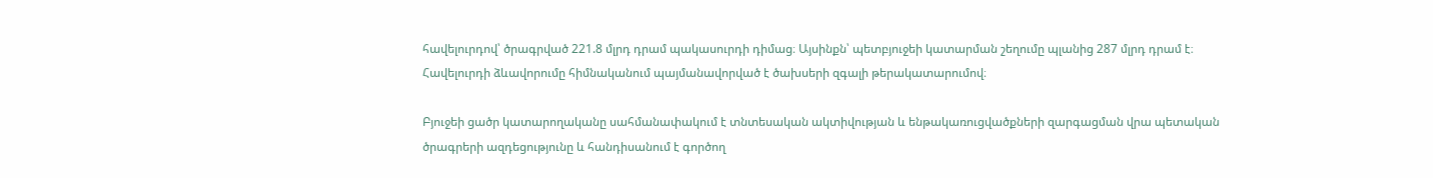հավելուրդով՝ ծրագրված 221.8 մլրդ դրամ պակասուրդի դիմաց։ Այսինքն՝ պետբյուջեի կատարման շեղումը պլանից 287 մլրդ դրամ է։ Հավելուրդի ձևավորումը հիմնականում պայմանավորված է ծախսերի զգալի թերակատարումով։

Բյուջեի ցածր կատարողականը սահմանափակում է տնտեսական ակտիվության և ենթակառուցվածքների զարգացման վրա պետական ծրագրերի ազդեցությունը և հանդիսանում է գործող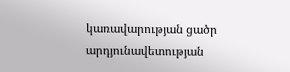կառավարության ցածր արդյունավետության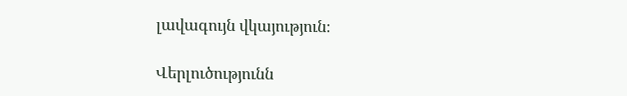լավագույն վկայություն։

Վերլուծությունն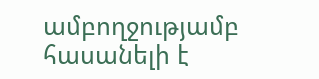ամբողջությամբ հասանելի է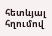հետևյալ հղումով